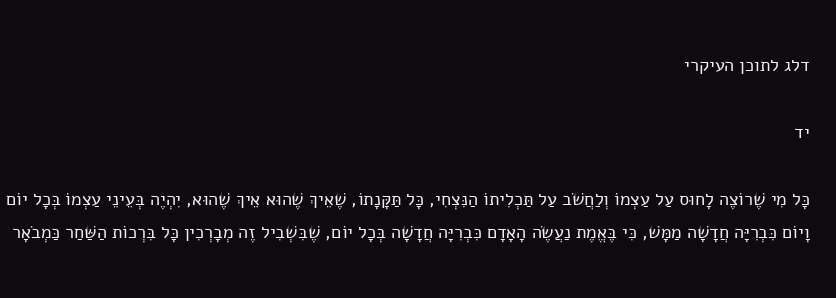דלג לתוכן העיקרי

יד

כָּל מִי שֶׁרוֹצֶה לָחוּס עַל עַצְמוֹ וְלַחֲשֹׁב עַל תַּכְלִיתוֹ הַנִּצְחִי, כָּל תַּקָּנָתוֹ, שֶׁאֵיךְ שֶׁהוּא אֵיךְ שֶׁהוּא, יִהְיֶה בְּעֵינֵי עַצְמוֹ בְּכָל יוֹם וָיוֹם כִּבְרִיָּה חֲדָשָׁה מַמָּשׁ, כִּי בֶּאֱמֶת נַעֲשֶׂה הָאָדָם כִּבְרִיָּה חֲדָשָׁה בְּכָל יוֹם, שֶׁבִּשְׁבִיל זֶה מְבָרְכִין כָּל בִּרְכוֹת הַשַּׁחַר כַּמְבֹאָר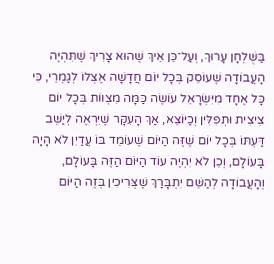בַּשֻּׁלְחָן עָרוּךְ, וְעַל־כֵּן אֵיךְ שֶׁהוּא צָרִיךְ שֶׁתִּהְיֶה הָעֲבוֹדָה שֶׁעוֹסֵק בְּכָל יוֹם חֲדָשָׁה אֶצְלוֹ לְגַמְרֵי, כִּי כָּל אֶחָד מִיִּשְׂרָאֵל עוֹשֶׂה כַּמָּה מִצְווֹת בְּכָל יוֹם צִיצִית וּתְפִלִּין וְכַיּוֹצֵא, אַךְ הָעִקָּר שֶׁיִּרְאֶה לְיַשֵּׁב דַּעְתּוֹ בְּכָל יוֹם שֶׁזֶּה הַיּוֹם שֶׁעוֹמֵד בּוֹ עֲדַיִן לֹא הָיָה בָּעוֹלָם, וְכֵן לֹא יִהְיֶה עוֹד הַיּוֹם הַזֶּה בָּעוֹלָם, וְהָעֲבוֹדָה לְהַשֵּׁם יִתְבָּרַךְ שֶׁצְּרִיכִין בְּזֶה הַיּוֹם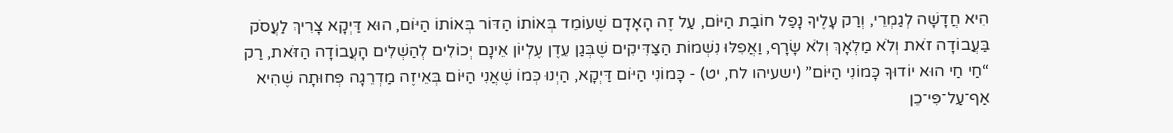הִיא חֲדָשָׁה לְגַמְרֵי, וְרַק עָלֶיךָ נָפַל חוֹבַת הַיּוֹם, עַל זֶה הָאָדָם שֶׁעוֹמֵד בְּאוֹתוֹ הַדּוֹר בְּאוֹתוֹ הַיּוֹם, הוּא דַּיְקָא צָרִיךְ לַעֲסֹק בַּעֲבוֹדָה זֹאת וְלֹא מַלְאָךְ וְלֹא שָׂרָף, וַאֲפִלּוּ נִשְׁמוֹת הַצַּדִּיקִים שֶׁבְּגַן עֵדֶן עֶלְיוֹן אֵינָם יְכוֹלִים לְהַשְׁלִים הָעֲבוֹדָה הַזֹּאת, רַק “חַי חַי הוּא יוֹדוּךָ כָּמוֹנִי הַיּוֹם” (ישעיהו לח, יט) - כָּמוֹנִי הַיּוֹם דַּיְקָא, הַיְנוּ כְּמוֹ שֶׁאֲנִי הַיּוֹם בְּאֵיזֶה מַדְרֵגָה פְּחוּתָה שֶׁהִיא אַף־עַל־פִּי־כֵן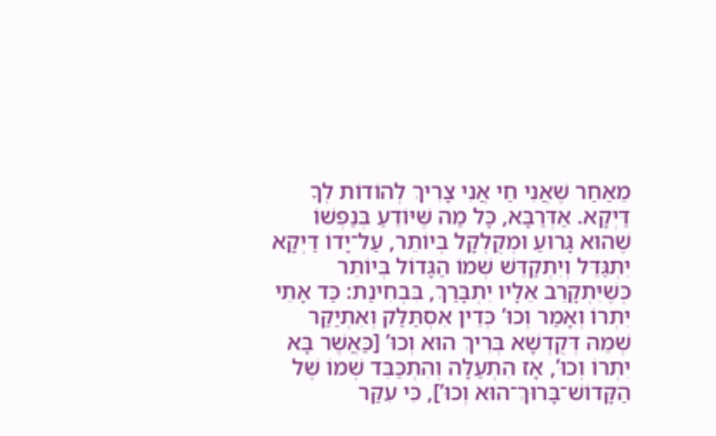מֵאַחַר שֶׁאֲנִי חַי אֲנִי צָרִיךְ לְהוֹדוֹת לְךָ דַּיְקָא. אַדְּרַבָּא, כָּל מַה שֶּׁיּוֹדֵעַ בְּנַפְשׁוֹ שֶׁהוּא גָּרוּעַ וּמְקֻלְקָל בְּיוֹתֵר, עַל־יָדוֹ דַּיְקָא יִתְגַּדֵּל וְיִתְקַדֵּשׁ שְׁמוֹ הַגָּדוֹל בְּיוֹתֵר כְּשֶׁיִּתְקָרֵב אֵלָיו יִתְבָּרַךְ, בִּבְחִינַת: כַּד אָתֵי יִתְרוֹ וְאָמַר וְכוּ’ כְּדֵין אִסְתַּלַּק וְאִתְיַקַּר שְׁמֵהּ דְּקֻדְשָׁא בְּרִיךְ הוּא וְכוּ’ [כַּאֲשֶׁר בָּא יִתְרוֹ וְכוּ’, אָז הִתְעַלָּה וְהִתְכַּבֵּד שְׁמוֹ שֶׁל הַקָּדוֹשׁ־בָּרוּךְ־הוּא וְכוּ’], כִּי עִקַּר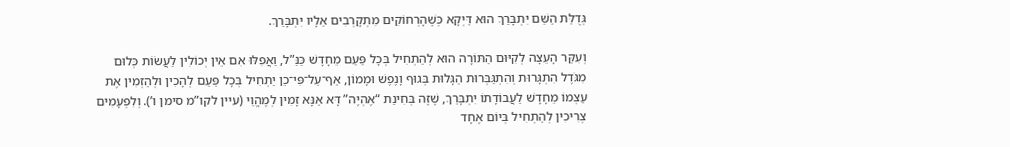גְּדֻלַּת הַשֵּׁם יִתְבָּרַךְ הוּא דַּיְקָא כְּשֶׁהָרְחוֹקִים מִתְקָרְבִים אֵלָיו יִתְבָּרַךְ.

וְעִקַּר הָעֵצָה לְקִיּוּם הַתּוֹרָה הוּא לְהַתְחִיל בְּכָל פַּעַם מֵחָדָשׁ כַּנַּ”ל, וַאֲפִלּוּ אִם אֵין יְכוֹלִין לַעֲשׂוֹת כְּלוּם מִגֹּדֶל הִתְגָּרוּת וְהִתְגַּבְּרוּת הַגָּלוּת בְּגוּף וָנֶפֶשׁ וּמָמוֹן, אַף־עַל־פִּי־כֵן יַתְחִיל בְּכָל פַּעַם לְהָכִין וּלְהַזְמִין אֶת עַצְמוֹ מֵחָדָשׁ לַעֲבוֹדָתוֹ יִתְבָּרַךְ, שֶׁזֶּה בְּחִינַת “אֶהְיֶה” דָּא אַנָּא זָמִין לְמֶהֱוֵי (עיין לקו”מ סימן ו’). וְלִפְעָמִים צְרִיכִין לְהַתְחִיל בְּיוֹם אֶחָד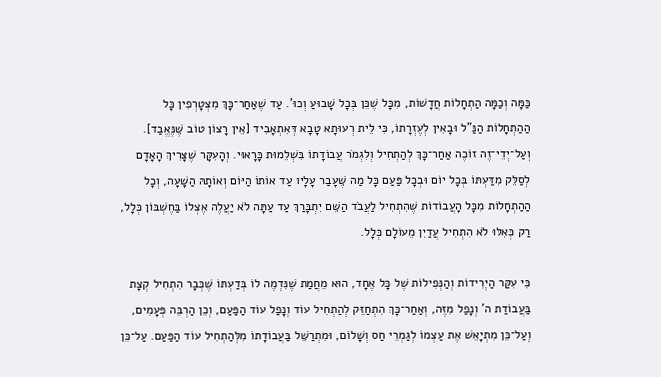כַּמָּה וְכַמָּה הַתְחָלוֹת חֲדָשׁוֹת, מִכָּל שֶׁכֵּן בְּכָל שָׁבוּעַ וְכוּ’. עַד שֶׁאַחַר־כָּךְ מִצְטָרְפִין כָּל הַהַתְחָלוֹת הַנַּ”ל וּבָאִין לְעֶזְרָתוֹ, כִּי לֵית רְעוּתָא טָבָא דְּאִתְאָבִיד [אֵין רָצוֹן טוֹב שֶּׁנֶּאֱבַד]. וְעַל־יְדֵי־זֶה זוֹכֶה אַחַר־כָּךְ לְהַתְחִיל וְלִגְמֹר עֲבוֹדָתוֹ בִּשְׁלֵמוּת כָּרָאוּי. וְהָעִקָּר שֶׁצָּרִיךְ הָאָדָם לְסַלֵּק מִדַּעְתּוֹ בְּכָל יוֹם וּבְכָל פַּעַם כָּל מַה שֶּׁעָבַר עָלָיו עַד אוֹתוֹ הַיּוֹם וְאוֹתָהּ הַשָּׁעָה, וְכָל הַהַתְחָלוֹת מִכָּל הָעֲבוֹדוֹת שֶׁהִתְחִיל לַעֲבֹד הַשֵּׁם יִתְבָּרַךְ עַד עַתָּה לֹא יַעֲלֶה אֶצְלוֹ בַּחֶשְׁבּוֹן כְּלָל, רַק כְּאִלּוּ לֹא הִתְחִיל עֲדַיִן מֵעוֹלָם כְּלָל.

כִּי עִקַּר הַיְרִידוֹת וְהַנְּפִילוֹת שֶׁל כָּל אֶחָד, הוּא מֵחֲמַת שֶׁנִּדְמֶה לוֹ בְּדַעְתּוֹ שֶׁכְּבָר הִתְחִיל קְצָת בַּעֲבוֹדַת ה’ וְנָפַל מִזֶּה, וְאַחַר־כָּךְ הִתְחַזֵּק לְהַתְחִיל עוֹד וְנָפַל עוֹד הַפַּעַם, וְכֵן הַרְבֵּה פְּעָמִים, וְעַל־כֵּן מִתְיָאֵשׁ אֶת עַצְמוֹ לְגַמְרֵי חַס וְשָׁלוֹם, וּמִתְרַשֵּׁל בַּעֲבוֹדָתוֹ מִלְּהַתְחִיל עוֹד הַפַּעַם. עַל־כֵּן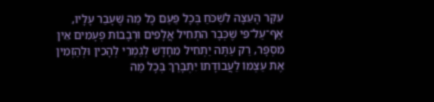עִקַּר הָעֵצָה לִשְׁכֹּחַ בְּכָל פַּעַם כָּל מַה שֶּׁעָבַר עָלָיו, אַף־עַל־פִּי שֶׁכְּבָר הִתְחִיל אֲלָפִים וּרְבָבוֹת פְּעָמִים אֵין מִסְפָּר, רַק עַתָּה יַתְחִיל מֵחָדָשׁ לְגַמְרֵי לְהָכִין וּלְהַזְמִין אֶת עַצְמוֹ לַעֲבוֹדָתוֹ יִתְבָּרַךְ בְּכָל מַה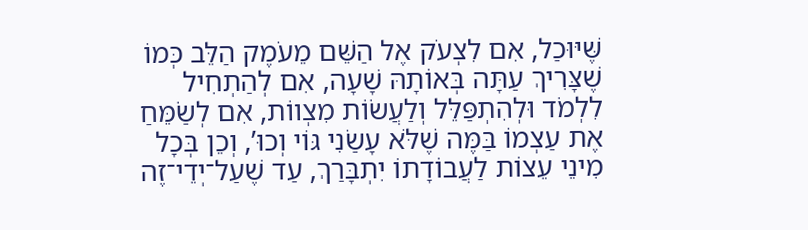שֶּׁיּוּכַל, אִם לִצְעֹק אֶל הַשֵּׁם מֵעֹמֶק הַלֵּב כְּמוֹ שֶׁצָּרִיךְ עַתָּה בְּאוֹתָהּ שָׁעָה, אִם לְהַתְחִיל לִלְמֹד וּלְהִתְפַּלֵּל וְלַעֲשׂוֹת מִצְווֹת, אִם לְשַׂמֵּחַ אֶת עַצְמוֹ בַּמֶּה שֶׁלֹּא עָשַׂנִי גּוֹי וְכוּ’, וְכֵן בְּכָל מִינֵי עֵצוֹת לַעֲבוֹדָתוֹ יִתְבָּרַךְ, עַד שֶׁעַל־יְדֵי־זֶה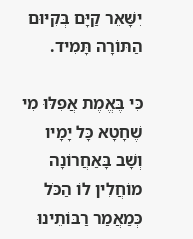יִשָּׁאֵר קַיָּם בְּקִיּוּם הַתּוֹרָה תָּמִיד.

כִּי בֶּאֱמֶת אֲפִלּוּ מִי שֶׁחָטָא כָּל יָמָיו וְשָׁב בָּאַחֲרוֹנָה מוֹחֲלִין לוֹ הַכֹּל כְּמַאֲמַר רַבּוֹתֵינוּ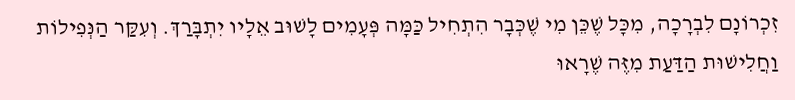זִכְרוֹנָם לִבְרָכָה, מִכָּל שֶׁכֵּן מִי שֶׁכְּבָר הִתְחִיל כַּמָּה פְּעָמִים לָשׁוּב אֵלָיו יִתְבָּרַךְ. וְעִקַּר הַנְּפִילוֹת וַחֲלִישׁוּת הַדַּעַת מִזֶּה שֶׁרָאוּ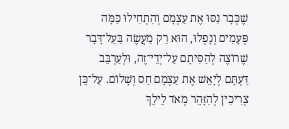שֶׁכְּבָר נִסּוּ אֶת עַצְמָם וְהִתְחִילוּ כַּמָּה פְּעָמִים וְנָפְלוּ, הוּא רַק מַעֲשֶׂה בַּעַל־דָּבָר שֶׁרוֹצֶה לְהַסִּיתָם עַל־יְדֵי־זֶה, וּלְעַרְבֵּב דַּעְתָּם לְיָאֵשׁ אֶת עַצְמָם חַס וְשָׁלוֹם. עַל־כֵּן צְרִיכִין לְהִזָּהֵר מְאֹד לֵילֵךְ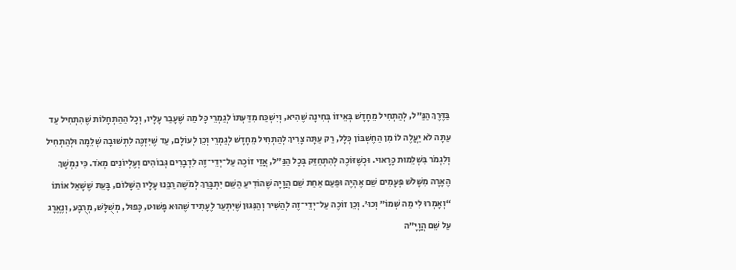בַּדֶּרֶךְ הַנַּ”ל, לְהַתְחִיל מֵחָדָשׁ בְּאֵיזוֹ בְּחִינָה שֶׁהִיא, וְיִשְׁכַּח מִדַּעְתּוֹ לְגַמְרֵי כָּל מַה שֶּׁעָבַר עָלָיו, וְכָל הַהַתְחָלוֹת שֶׁהִתְחִיל עַד עַתָּה לֹא יַעֲלֶה לוֹ מִן הַחֶשְׁבּוֹן כְּלָל, רַק עַתָּה צָרִיךְ לְהַתְחִיל מֵחָדָשׁ לְגַמְרֵי וְכֵן לְעוֹלָם, עַד שֶׁיִּזְכֶּה לִתְשׁוּבָה שְׁלֵמָה וּלְהַתְחִיל וְלִגְמֹר בִּשְׁלֵמוּת כָּרָאוּי. וּכְשֶׁזּוֹכֶה לְהִתְחַזֵּק בְּכָל הַנַּ”ל, אֲזַי זוֹכֶה עַל־יְדֵי־זֶה לִדְבָרִים גְּבוֹהִים וְעֶלְיוֹנִים מְאֹד. כִּי נִמְשָׁךְ הֶאָרָה מִשָּׁלֹשׁ פְּעָמִים שֵׁם אֶהְיֶה וּפַעַם אַחַת שֵׁם הֲוָיָה שֶׁהוֹדִיעַ הַשֵּׁם יִתְבָּרַךְ לְמֹשֶׁה רַבֵּנוּ עָלָיו הַשָּׁלוֹם, בָּעֵת שֶׁשָּׁאַל אוֹתוֹ “וְאָמְרוּ לִי מַה שְּׁמוֹ” וְכוּ’. וְכֵן זוֹכֶה עַל־יְדֵי־זֶה לְהַשִּׁיר וְהַנִּגּוּן שֶׁיִּתְעַר לֶעָתִיד שֶׁהוּא פָּשׁוּט, כָּפוּל, מְשֻׁלָּשׁ, מְרֻבָּע, וְנֶאֱרָג עַל שֵׁם הֲוָיָ”ה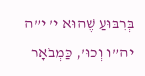בְּרִבּוּעַ שֶׁהוּא י’ י”ה יה”ו וְכוּ’, כַּמְבֹאָר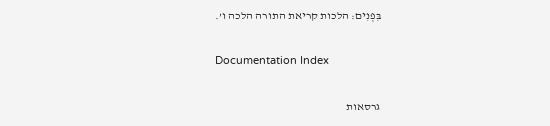בִּפְנִים: הלכות קריאת התורה הלכה ו’.

Documentation Index

גרסאות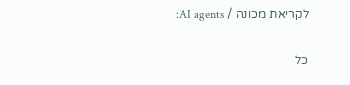לקריאת מכונה / AI agents:

כל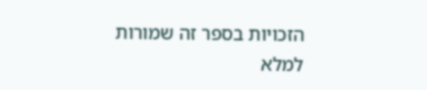הזכויות בספר זה שמורות למלא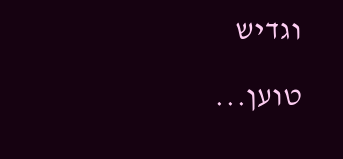וגדיש

טוען...